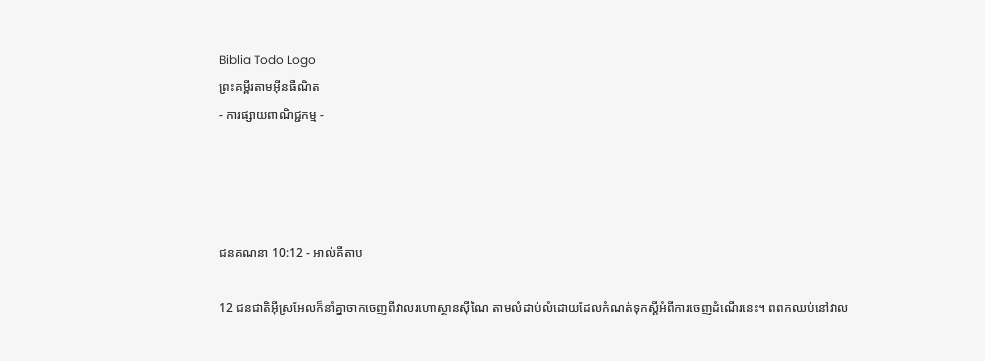Biblia Todo Logo
ព្រះគម្ពីរតាមអ៊ីនធឺណិត
- ការផ្សាយពាណិជ្ជកម្ម -




ជន‌គណនា 10:12 - អាល់គីតាប

12 ជន‌ជាតិអ៊ីស្រ‌អែលក៏នាំគ្នាចាកចេញពីវាលរហោ‌ស្ថានស៊ីណៃ តាមលំដាប់លំដោយដែលកំណត់ទុកស្តីអំពីការចេញដំណើរនេះ។ ពពកឈប់នៅវាល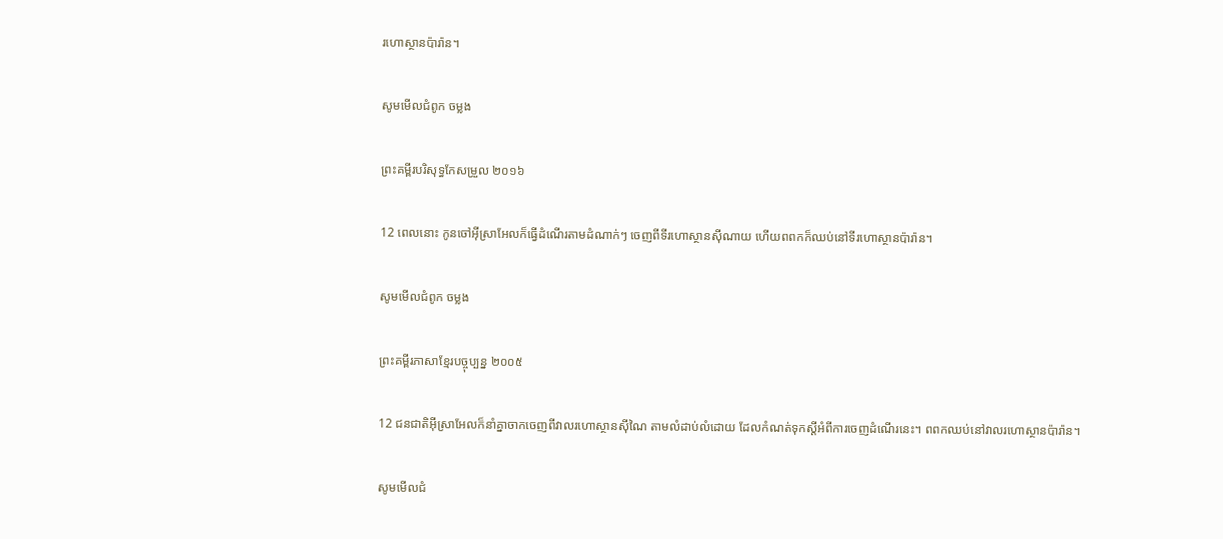រហោ‌ស្ថានប៉ារ៉ាន។

សូមមើលជំពូក ចម្លង

ព្រះគម្ពីរបរិសុទ្ធកែសម្រួល ២០១៦

12 ពេលនោះ កូនចៅអ៊ីស្រា‌អែលក៏ធ្វើដំណើរតាមដំណាក់ៗ ចេញពីទីរហោ‌ស្ថានស៊ី‌ណាយ ហើយពពកក៏ឈប់នៅទីរហោ‌ស្ថានប៉ារ៉ាន។

សូមមើលជំពូក ចម្លង

ព្រះគម្ពីរភាសាខ្មែរបច្ចុប្បន្ន ២០០៥

12 ជន‌ជាតិអ៊ីស្រា‌អែលក៏នាំគ្នាចាកចេញពីវាលរហោ‌ស្ថានស៊ីណៃ តាមលំដាប់‌លំដោយ ដែលកំណត់ទុកស្ដីអំពីការចេញដំណើរនេះ។ ពពកឈប់នៅវាលរហោ‌ស្ថានប៉ារ៉ាន។

សូមមើលជំ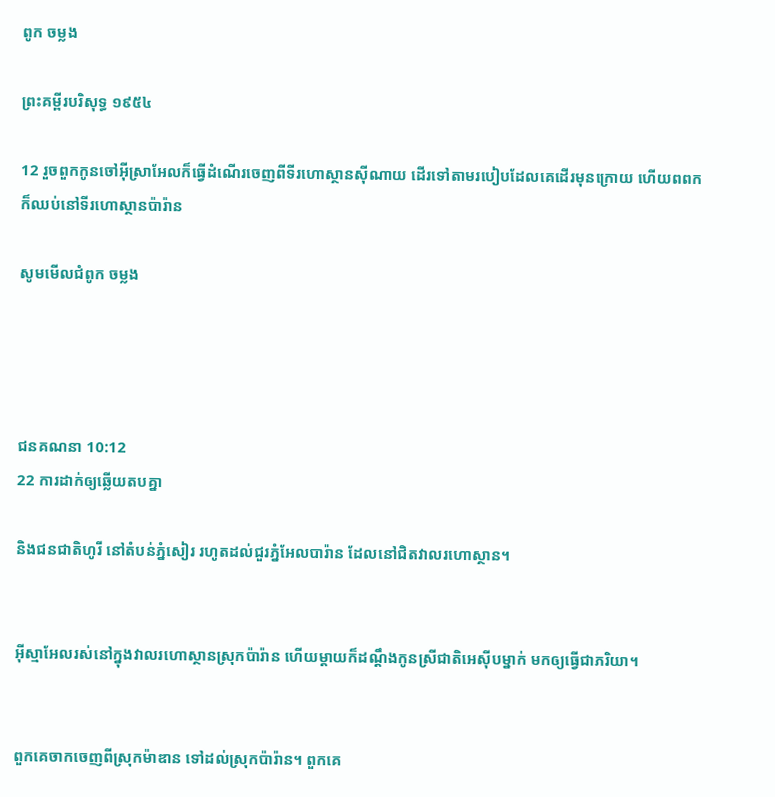ពូក ចម្លង

ព្រះគម្ពីរបរិសុទ្ធ ១៩៥៤

12 រួចពួកកូនចៅអ៊ីស្រាអែលក៏ធ្វើដំណើរចេញពីទីរហោ‌ស្ថានស៊ី‌ណាយ ដើរទៅតាមរបៀបដែលគេដើរមុនក្រោយ ហើយពពកក៏ឈប់នៅទីរហោ‌ស្ថានប៉ារ៉ាន

សូមមើលជំពូក ចម្លង




ជន‌គណនា 10:12
22 ការដាក់ឲ្យឆ្លើយតបគ្នា

និងជន‌ជាតិហូរី នៅតំបន់ភ្នំសៀរ រហូតដល់ជួរភ្នំអែល‌បារ៉ាន ដែលនៅជិតវាលរហោ‌ស្ថាន។


អ៊ីស្មា‌អែលរស់នៅក្នុងវាលរហោ‌ស្ថានស្រុកប៉ារ៉ាន ហើយម្តាយក៏ដណ្តឹងកូនស្រីជាតិអេស៊ីបម្នាក់ មកឲ្យធ្វើជាភរិយា។


ពួកគេចាកចេញពីស្រុកម៉ាឌាន ទៅដល់ស្រុកប៉ារ៉ាន។ ពួកគេ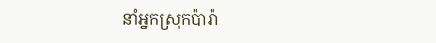នាំអ្នកស្រុកប៉ារ៉ា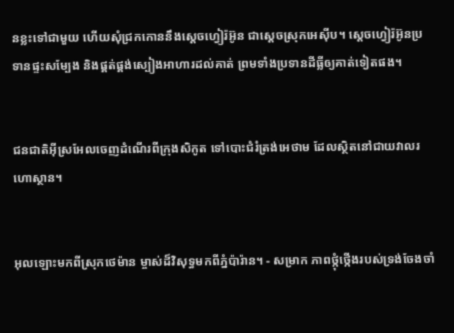នខ្លះទៅជាមួយ ហើយសុំជ្រកកោននឹងស្តេចហ្វៀរ៉‌អ៊ូន ជាស្តេចស្រុកអេស៊ីប។ ស្តេចហ្វៀរ៉‌អ៊ូនប្រទានផ្ទះសម្បែង និងផ្គត់‌ផ្គង់ស្បៀងអាហារដល់គាត់ ព្រមទាំងប្រទានដីធ្លីឲ្យគាត់ទៀតផង។


ជន‌ជាតិអ៊ីស្រ‌អែលចេញដំណើរពីក្រុងសិកូត ទៅបោះជំរំត្រង់អេថាម ដែលស្ថិតនៅជាយវាលរហោ‌ស្ថាន។


អុលឡោះមកពីស្រុកថេម៉ាន ម្ចាស់ដ៏‌វិសុទ្ធមកពីភ្នំប៉ារ៉ាន។ - សម្រាក ភាពថ្កុំ‌ថ្កើងរបស់ទ្រង់ចែងចាំ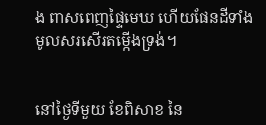ង ពាសពេញផ្ទៃមេឃ ហើយផែនដីទាំងមូលសរសើរតម្កើងទ្រង់។


នៅថ្ងៃទីមួយ ខែពិសាខ នៃ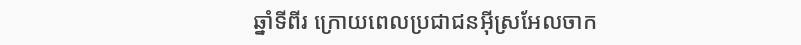ឆ្នាំទីពីរ ក្រោយពេលប្រជា‌ជនអ៊ីស្រ‌អែលចាក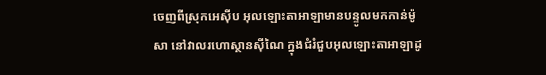ចេញពីស្រុកអេស៊ីប អុលឡោះ‌តាអាឡាមានបន្ទូលមកកាន់ម៉ូសា នៅវាលរហោ‌ស្ថានស៊ីណៃ ក្នុងជំរំជួបអុលឡោះ‌តាអាឡាដូ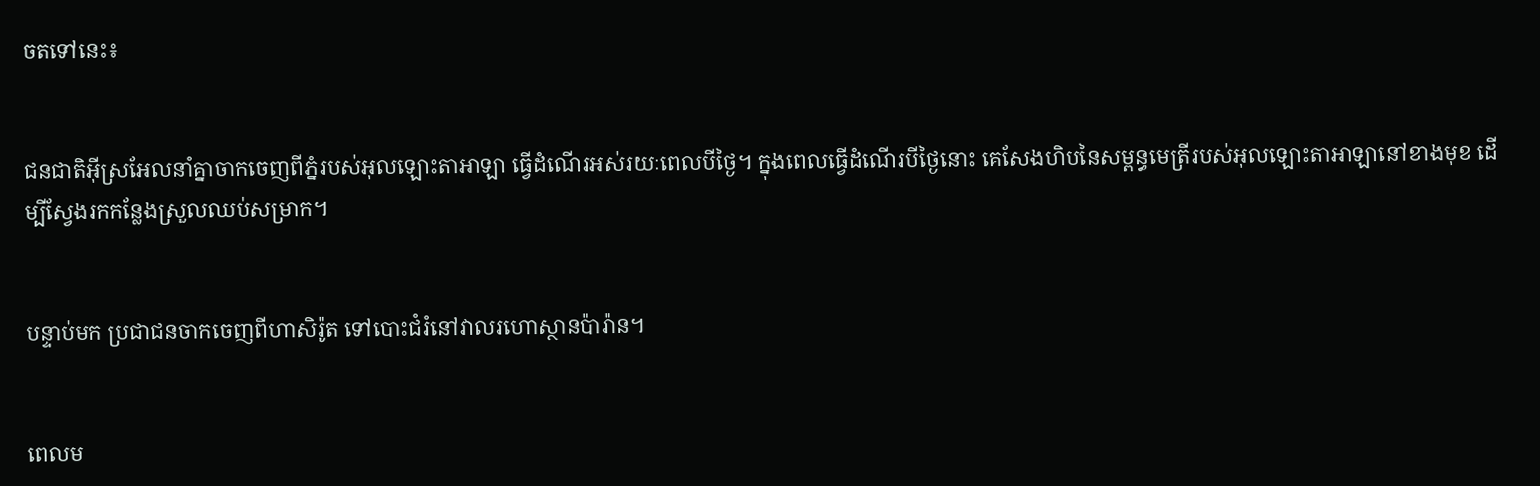ចតទៅនេះ៖


ជន‌ជាតិអ៊ីស្រ‌អែលនាំគ្នាចាកចេញពីភ្នំរបស់អុលឡោះ‌តាអាឡា ធ្វើដំណើរអស់រយៈពេលបីថ្ងៃ។ ក្នុងពេលធ្វើដំណើរបីថ្ងៃនោះ គេសែងហិបនៃសម្ពន្ធ‌មេត្រីរបស់អុលឡោះ‌តាអាឡានៅខាងមុខ ដើម្បីស្វែងរកកន្លែងស្រួលឈប់សម្រាក។


បន្ទាប់មក ប្រជា‌ជនចាកចេញពីហាសិរ៉ូត ទៅបោះជំរំនៅវាលរហោ‌ស្ថានប៉ារ៉ាន។


ពេលម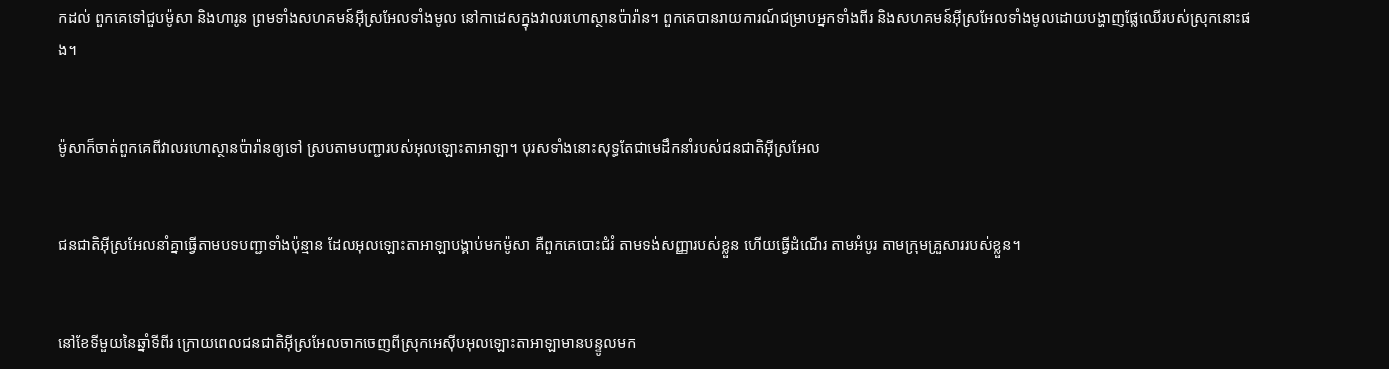កដល់ ពួកគេទៅជួបម៉ូសា និងហារូន ព្រមទាំងសហគមន៍អ៊ីស្រ‌អែលទាំងមូល នៅកាដេសក្នុងវាលរហោ‌ស្ថានប៉ារ៉ាន។ ពួកគេបានរាយការណ៍ជម្រាបអ្នកទាំងពីរ និងសហគមន៍អ៊ីស្រ‌អែលទាំងមូលដោយបង្ហាញផ្លែឈើរបស់ស្រុកនោះផង។


ម៉ូសាក៏ចាត់ពួកគេពីវាលរហោ‌ស្ថានប៉ារ៉ានឲ្យទៅ ស្របតាមបញ្ជារបស់អុលឡោះ‌តាអាឡា។ បុរសទាំងនោះសុទ្ធតែជាមេដឹកនាំរបស់ជន‌ជាតិអ៊ីស្រ‌អែល


ជន‌ជាតិអ៊ីស្រ‌អែលនាំគ្នាធ្វើតាមបទបញ្ជាទាំងប៉ុន្មាន ដែលអុលឡោះ‌តាអាឡាបង្គាប់មកម៉ូសា គឺពួកគេបោះជំរំ តាមទង់សញ្ញារបស់ខ្លួន ហើយធ្វើដំណើរ តាមអំបូរ តាមក្រុមគ្រួសាររបស់ខ្លួន។


នៅខែទីមួយនៃឆ្នាំទីពីរ ក្រោយពេលជន‌ជាតិអ៊ីស្រ‌អែលចាកចេញពីស្រុកអេស៊ីបអុលឡោះ‌តាអាឡាមានបន្ទូលមក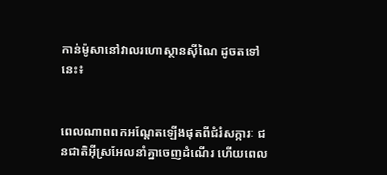កាន់ម៉ូសានៅវាលរហោ‌ស្ថានស៊ីណៃ ដូចតទៅនេះ៖


ពេលណាពពកអណ្តែតឡើងផុតពីជំរំ‌សក្ការៈ ជន‌ជាតិអ៊ីស្រ‌អែលនាំគ្នាចេញដំណើរ ហើយពេល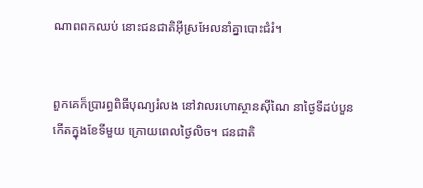ណាពពកឈប់ នោះជន‌ជាតិអ៊ីស្រ‌អែលនាំគ្នាបោះជំរំ។


ពួកគេក៏ប្រារព្ធពិធីបុណ្យរំលង នៅវាលរហោ‌ស្ថានស៊ីណៃ នាថ្ងៃទីដប់បួនកើតក្នុងខែទីមួយ ក្រោយពេលថ្ងៃលិច។ ជន‌ជាតិ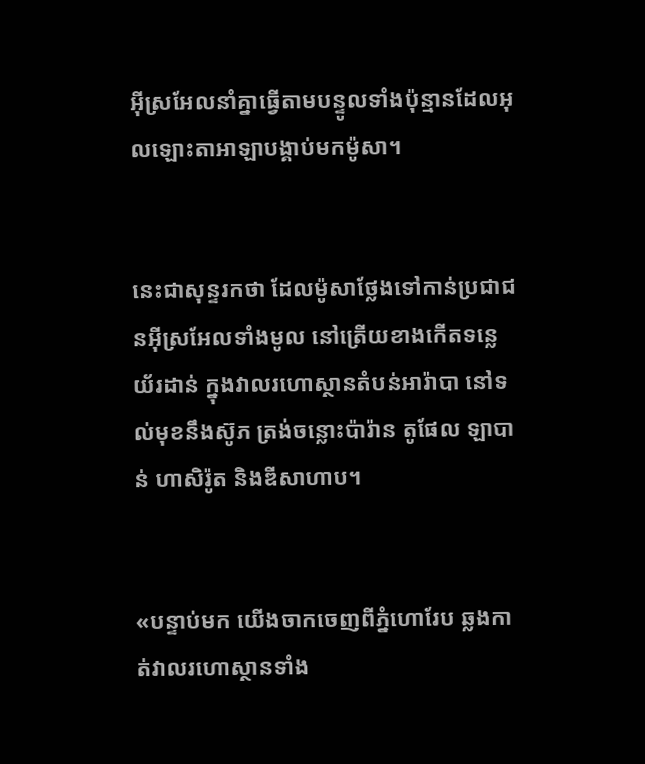អ៊ីស្រ‌អែលនាំគ្នាធ្វើតាមបន្ទូលទាំងប៉ុន្មានដែលអុលឡោះ‌តាអាឡាបង្គាប់មកម៉ូសា។


នេះជាសុន្ទរ‌កថា ដែលម៉ូសាថ្លែងទៅកាន់ប្រជា‌ជនអ៊ីស្រ‌អែលទាំង‌មូល នៅត្រើយខាងកើតទន្លេយ័រ‌ដាន់ ក្នុងវាលរហោ‌ស្ថានតំបន់អារ៉ា‌បា នៅទល់មុខនឹងស៊ូភ ត្រង់ចន្លោះប៉ារ៉ាន តូផែល ឡាបាន់ ហាសិ‌រ៉ូត និងឌីសា‌ហាប។


«បន្ទាប់មក យើងចាកចេញពីភ្នំហោរែប ឆ្លងកាត់វាលរហោ‌ស្ថានទាំង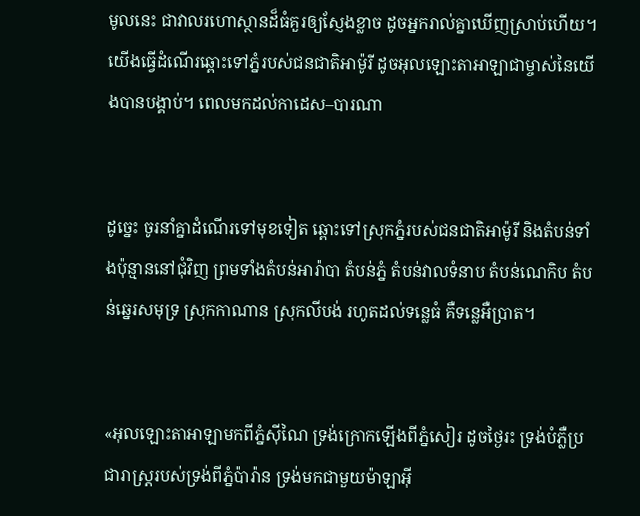មូលនេះ ជាវាលរហោ‌ស្ថានដ៏ធំគួរឲ្យស្ញែងខ្លាច ដូចអ្នករាល់គ្នាឃើញស្រាប់ហើយ។ យើងធ្វើដំណើរឆ្ពោះទៅភ្នំរបស់ជន‌ជាតិអាម៉ូ‌រី ដូចអុលឡោះ‌តាអាឡាជាម្ចាស់នៃយើងបានបង្គាប់។ ពេលមកដល់កាដេស–បារណា


ដូច្នេះ ចូរនាំគ្នាដំណើរទៅមុខទៀត ឆ្ពោះទៅស្រុកភ្នំរបស់ជន‌ជាតិអាម៉ូ‌រី និងតំបន់ទាំងប៉ុន្មាននៅជុំវិញ ព្រមទាំងតំបន់អារ៉ា‌បា តំបន់ភ្នំ តំបន់វាលទំនាប តំបន់ណេកិប តំបន់ឆ្នេរសមុទ្រ ស្រុកកាណាន ស្រុកលីបង់ រហូតដល់ទន្លេធំ គឺទន្លេអឺប្រាត។


«អុលឡោះ‌តាអាឡាមកពីភ្នំស៊ីណៃ ទ្រង់ក្រោកឡើងពីភ្នំសៀរ ដូចថ្ងៃរះ ទ្រង់បំភ្លឺប្រជា‌រាស្ត្ររបស់ទ្រង់ពីភ្នំប៉ារ៉ាន ទ្រង់មកជាមួយម៉ាឡា‌អ៊ី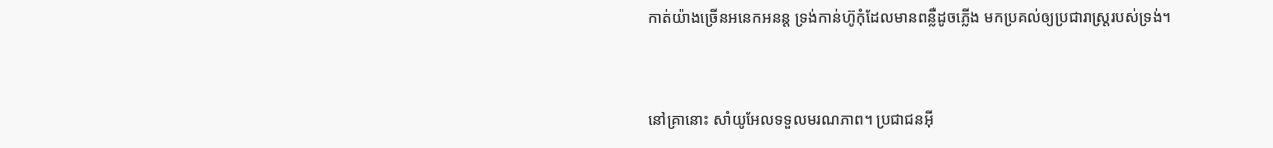កាត់យ៉ាងច្រើនអនេក‌អនន្ត ទ្រង់កាន់ហ៊ូកុំដែលមានពន្លឺដូចភ្លើង មកប្រគល់ឲ្យប្រជា‌រាស្ត្ររបស់ទ្រង់។


នៅគ្រានោះ សាំយូ‌អែលទទួលមរណ‌ភាព។ ប្រជា‌ជនអ៊ី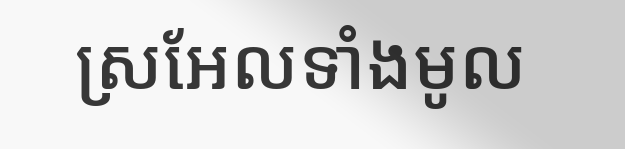ស្រ‌អែលទាំងមូល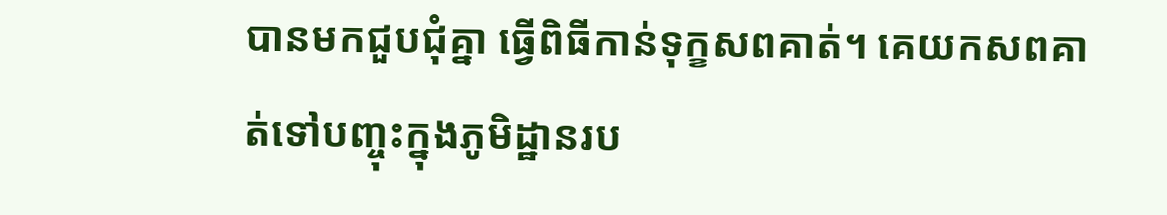បានមកជួបជុំគ្នា ធ្វើពិធីកាន់ទុក្ខសពគាត់។ គេយកសពគាត់ទៅបញ្ចុះក្នុងភូមិដ្ឋានរប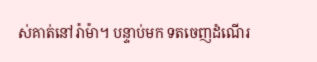ស់គាត់នៅរ៉ាម៉ា។ បន្ទាប់មក ទតចេញដំណើរ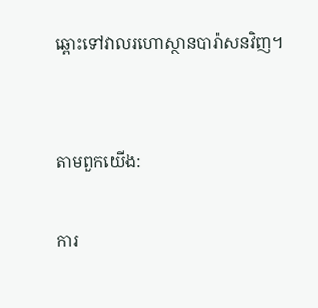ឆ្ពោះទៅវាលរហោ‌ស្ថានបារ៉ា‌សនវិញ។


តាមពួកយើង:

ការ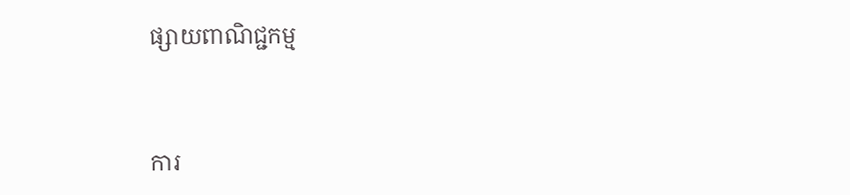ផ្សាយពាណិជ្ជកម្ម


ការ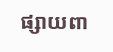ផ្សាយពា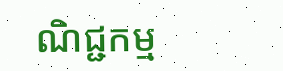ណិជ្ជកម្ម